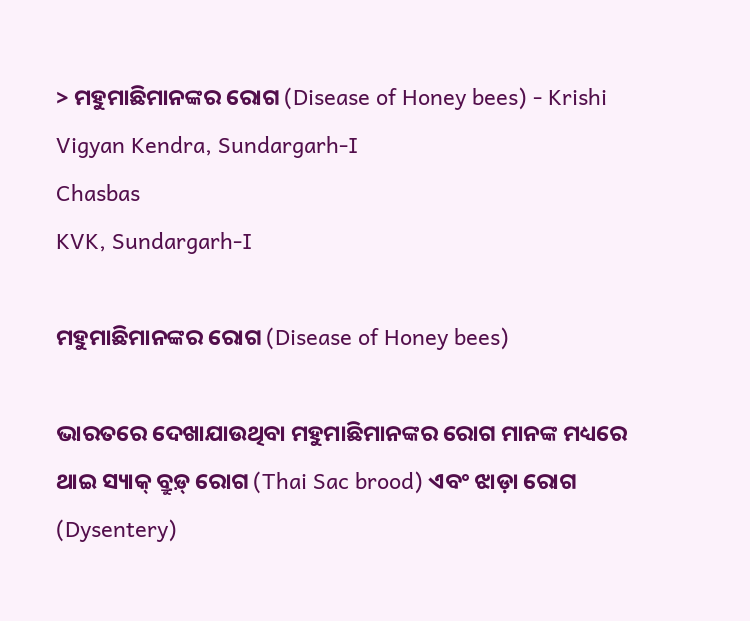> ମହୁମାଛିମାନଙ୍କର ରୋଗ (Disease of Honey bees) - Krishi Vigyan Kendra, Sundargarh-I
Chasbas
KVK, Sundargarh-I

ମହୁମାଛିମାନଙ୍କର ରୋଗ (Disease of Honey bees)

ଭାରତରେ ଦେଖାଯାଉଥିବା ମହୁମାଛିମାନଙ୍କର ରୋଗ ମାନଙ୍କ ମଧ୍ୟରେ ଥାଇ ସ୍ୟାକ୍ ବ୍ରୁଡ଼୍ ରୋଗ (Thai Sac brood) ଏବଂ ଝାଡ଼ା ରୋଗ (Dysentery)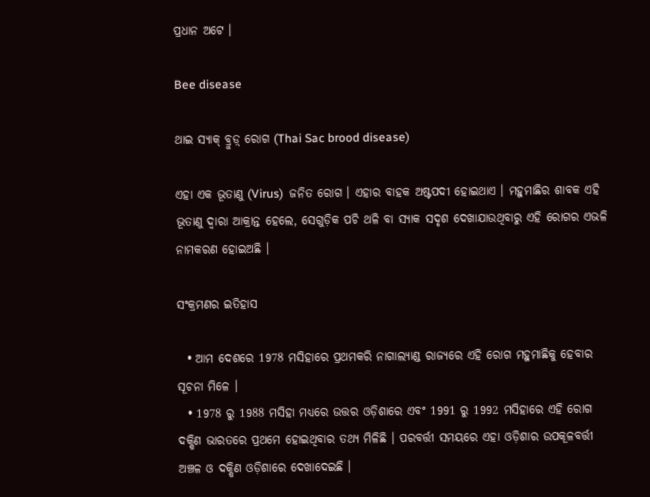ପ୍ରଧାନ ଅଟେ ।

Bee disease

ଥାଇ ସ୍ୟାକ୍ ବ୍ରୁଡ଼୍ ରୋଗ (Thai Sac brood disease)

ଏହା ଏକ ଭୂତାଣୁ (Virus)  ଜନିତ ରୋଗ । ଏହାର ବାହକ ଅଷ୍ଟପଦୀ ହୋଇଥାଏ । ମହୁମାଛିର ଶାବକ ଏହି ଭୂତାଣୁ ଦ୍ୱାରା ଆକ୍ରାନ୍ତ ହେଲେ, ସେଗୁଡ଼ିକ ପଚି ଥଳି ବା ସ୍ୟାକ ସଦୃଶ ଦେଖାଯାଉଥିବାରୁ ଏହି ରୋଗର ଏଭଳି ନାମକରଣ ହୋଇଅଛି ।

ସଂକ୍ରମଣର ଇତିହାସ

  • ଆମ ଦେଶରେ 1978 ମସିହାରେ ପ୍ରଥମକରି ନାଗାଲ୍ୟାଣ୍ଡ ରାଜ୍ୟରେ ଏହି ରୋଗ ମହୁମାଛିକୁ ହେବାର ସୂଚନା ମିଳେ ।
  • 1978 ରୁ 1988 ମସିହା ମଧ୍ୟରେ ଉତ୍ତର ଓଡ଼ିଶାରେ ଏବଂ 1991 ରୁ 1992 ମସିହାରେ ଏହି ରୋଗ ଦକ୍ଷିଣ ଭାରତରେ ପ୍ରଥମେ ହୋଇଥିବାର ତଥ୍ୟ ମିଳିଛି । ପରବର୍ତ୍ତୀ ସମୟରେ ଏହା ଓଡ଼ିଶାର ଉପକୂଳବର୍ତ୍ତୀ ଅଞ୍ଚଳ ଓ ଦକ୍ଷିଣ ଓଡ଼ିଶାରେ ଦେଖାଦେଇଛି ।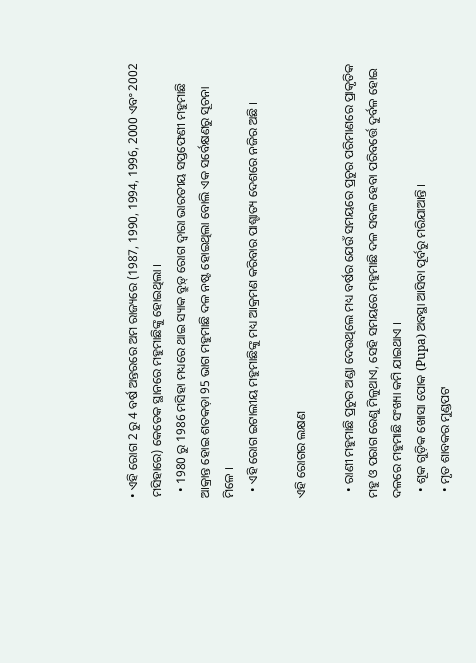• ଏହି ରୋଗ 2 ରୁ 4 ବର୍ଷ ଅନ୍ତରରେ ଅମ ରାଜ୍ୟରେ (1987, 1990, 1994, 1996, 2000 ଏବଂ 2002 ମସିହାରେ) କେତେକ ସ୍ଥାନରେ ମହୁମାଛିଙ୍କୁ ହୋଇଥିଲା ।
  • 1980 ରୁ 1986 ମସିହା ମଧ୍ୟରେ ଥାଇ ସ୍ୟାକ ବ୍ରୁଡ଼୍ ରୋଗ ଦ୍ୱାରା ଭାରତୀୟ ସପ୍ତଫେଣୀ ମହୁମାଛି ଆକ୍ରାନ୍ତ ହୋଇ ଶତକଡ଼ା 95 ଭାଗ ମହୁମାଛି ଦଳ ନଷ୍ଟ ହୋଇଥିଲା ବୋଲି ଏକ ସର୍ବେକ୍ଷଣରୁ ସୂଚନା ମିଳେ ।
  • ଏହି ରୋଗ ଇଟାଲୀୟ ମହୁମାଛିଙ୍କୁ ମଧ୍ୟ ଆକ୍ରମଣ କରିବାର ପାଶ୍ଟାତ୍ୟ ଦେଶରେ ନଜିର ଅଛି ।

ଏହି ରୋଗର ଲକ୍ଷଣ

  • ରାଣୀ ମହୁମାଛି ପ୍ରଚୁର ଅଣ୍ଡା ଦେଉଥିଲେ ମଧ୍ୟ ବର୍ଷର ଯେଉଁ ସମୟରେ ପ୍ରଚୁର ପରିମାଣରେ ପ୍ରାକୃତିକ ମହୁ ଓ ପରାଗ ରେଣୁ ମିଳୁଥାଏ, ସେହି ସମୟରେ ମହୁମାଛି ଦଳ ସବଳ ହେବା ପରିବର୍ତ୍ତେ ଦୁର୍ବଳ ହୋଇ ଦଳରେ ମହୁମାଛି ସଂଖ୍ୟା କମି ଯାଇଥାଏ ।
  • ଶୂକ ଗୁଡ଼ିକ ଖୋସା ପୋକ (Pupa) ଅବସ୍ଥା ଆସିବା ପୂର୍ବରୁ ମରିଯାଆନ୍ତି ।
  • ମୃତ ଶାବକର ମୁଣ୍ଡପଟ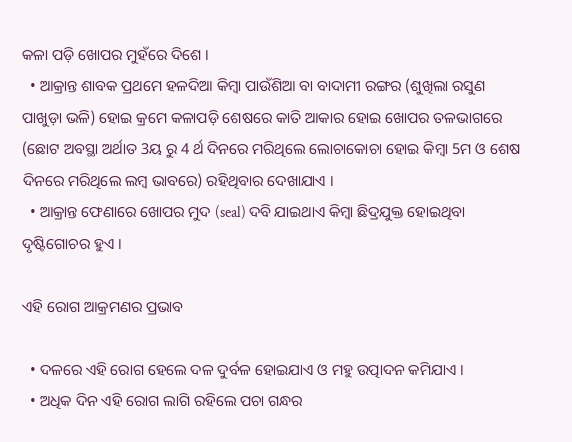କଳା ପଡ଼ି ଖୋପର ମୁହଁରେ ଦିଶେ ।
  • ଆକ୍ରାନ୍ତ ଶାବକ ପ୍ରଥମେ ହଳଦିଆ କିମ୍ବା ପାଉଁଶିଆ ବା ବାଦାମୀ ରଙ୍ଗର (ଶୁଖିଲା ରସୁଣ ପାଖୁଡ଼ା ଭଳି) ହୋଇ କ୍ରମେ କଳାପଡ଼ି ଶେଷରେ କାତି ଆକାର ହୋଇ ଖୋପର ତଳଭାଗରେ (ଛୋଟ ଅବସ୍ଥା ଅର୍ଥାତ 3ୟ ରୁ 4 ର୍ଥ ଦିନରେ ମରିଥିଲେ ଲୋଚାକୋଚା ହୋଇ କିମ୍ବା 5ମ ଓ ଶେଷ ଦିନରେ ମରିଥିଲେ ଲମ୍ବ ଭାବରେ) ରହିଥିବାର ଦେଖାଯାଏ ।
  • ଆକ୍ରାନ୍ତ ଫେଣାରେ ଖୋପର ମୁଦ (seal) ଦବି ଯାଇଥାଏ କିମ୍ବା ଛିଦ୍ରଯୁକ୍ତ ହୋଇଥିବା ଦୃଷ୍ଟିଗୋଚର ହୁଏ ।

ଏହି ରୋଗ ଆକ୍ରମଣର ପ୍ରଭାବ

  • ଦଳରେ ଏହି ରୋଗ ହେଲେ ଦଳ ଦୁର୍ବଳ ହୋଇଯାଏ ଓ ମହୁ ଉତ୍ପାଦନ କମିଯାଏ ।
  • ଅଧିକ ଦିନ ଏହି ରୋଗ ଲାଗି ରହିଲେ ପଚା ଗନ୍ଧର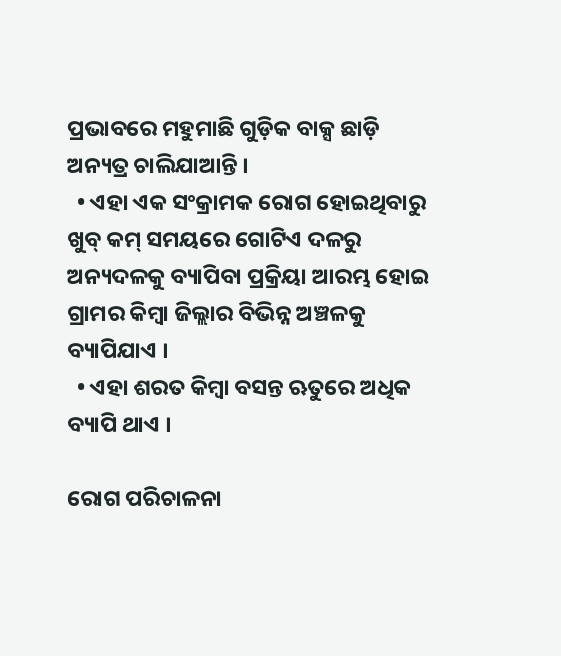ପ୍ରଭାବରେ ମହୁମାଛି ଗୁଡ଼ିକ ବାକ୍ସ ଛାଡ଼ି ଅନ୍ୟତ୍ର ଚାଲିଯାଆନ୍ତି ।
  • ଏହା ଏକ ସଂକ୍ରାମକ ରୋଗ ହୋଇଥିବାରୁ ଖୁବ୍ କମ୍ ସମୟରେ ଗୋଟିଏ ଦଳରୁ ଅନ୍ୟଦଳକୁ ବ୍ୟାପିବା ପ୍ରକ୍ରିୟା ଆରମ୍ଭ ହୋଇ ଗ୍ରାମର କିମ୍ବା ଜିଲ୍ଲାର ବିଭିନ୍ନ ଅଞ୍ଚଳକୁ ବ୍ୟାପିଯାଏ ।
  • ଏହା ଶରତ କିମ୍ବା ବସନ୍ତ ଋତୁରେ ଅଧିକ ବ୍ୟାପି ଥାଏ ।

ରୋଗ ପରିଚାଳନା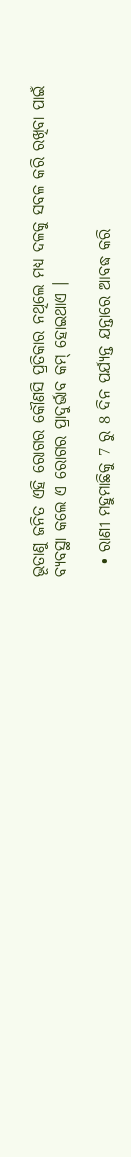ଭୂତାଣୁ ଜନିତ ଏହି ରୋଗର କୌଣସି ପ୍ରତିକାର ନଥିଲେ ମଧ୍ୟ ଦଳକୁ ସବଳ କରି ରଖିବା ପାଇଁ ବ୍ୟବସ୍ଥା କଲେ ଏ ରୋଗର ପ୍ରାଦୁର୍ଭାବ କମ୍ ହୋଇଥାଏ ।

  • ରାଣୀ ମହୁମାଛିକୁ 7 ରୁ 8 ଦିନ ପର୍ଯ୍ୟନ୍ତ ଯନ୍ତାରେ ଆବଦ୍ଧ କରି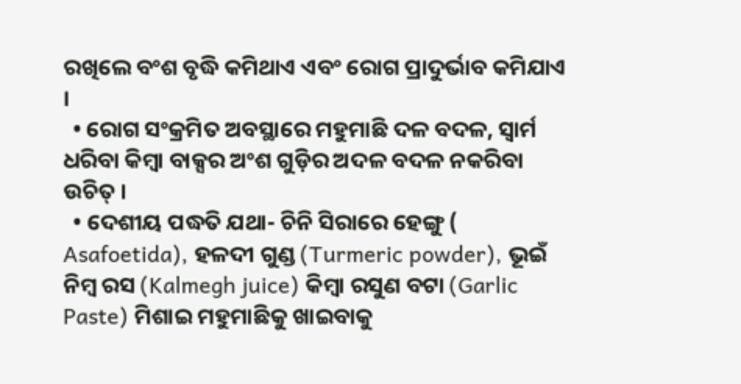ରଖିଲେ ବଂଶ ବୃଦ୍ଧି କମିଥାଏ ଏବଂ ରୋଗ ପ୍ରାଦୁର୍ଭାବ କମିଯାଏ ।
  • ରୋଗ ସଂକ୍ରମିତ ଅବସ୍ଥାରେ ମହୁମାଛି ଦଳ ବଦଳ, ସ୍ୱାର୍ମ ଧରିବା କିମ୍ବା ବାକ୍ସର ଅଂଶ ଗୁଡ଼ିର ଅଦଳ ବଦଳ ନକରିବା ଉଚିତ୍ ।
  • ଦେଶୀୟ ପଦ୍ଧତି ଯଥା- ଚିନି ସିରାରେ ହେଙ୍ଗୁ ( Asafoetida), ହଳଦୀ ଗୁଣ୍ଡ (Turmeric powder), ଭୂଇଁ ନିମ୍ବ ରସ (Kalmegh juice) କିମ୍ବା ରସୁଣ ବଟା (Garlic Paste) ମିଶାଇ ମହୁମାଛିକୁ ଖାଇବାକୁ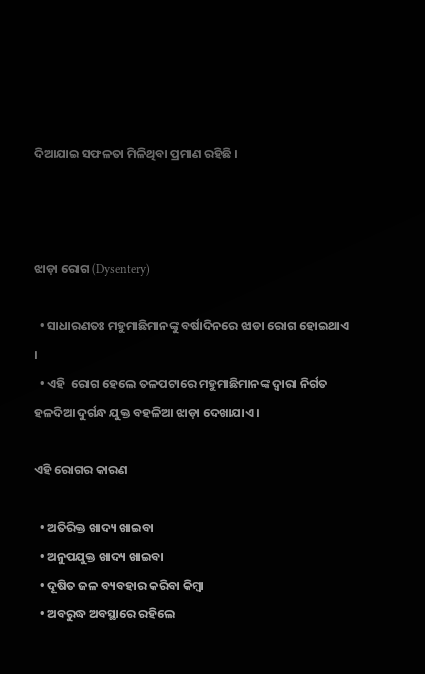ଦିଆଯାଇ ସଫଳତା ମିଳିଥିବା ପ୍ରମାଣ ରହିଛି ।



ଝାଡ଼ା ରୋଗ (Dysentery)

  • ସାଧାରଣତଃ ମହୁମାଛିମାନଙ୍କୁ ବର୍ଷାଦିନରେ ଝାଡା ରୋଗ ହୋଇଥାଏ ।
  • ଏହି  ରୋଗ ହେଲେ ତଳପଟାରେ ମହୁମାଛିମାନଙ୍କ ଦ୍ୱାରା ନିର୍ଗତ ହଳଦିଆ ଦୁର୍ଗନ୍ଧ ଯୁକ୍ତ ବହଳିଆ ଝାଡ଼ା ଦେଖାଯାଏ ।

ଏହି ରୋଗର କାରଣ

  • ଅତିରିକ୍ତ ଖାଦ୍ୟ ଖାଇବା
  • ଅନୁପଯୁକ୍ତ ଖାଦ୍ୟ ଖାଇବା
  • ଦୂଷିତ ଜଳ ବ୍ୟବହାର କରିବା କିମ୍ବା
  • ଅବରୁଦ୍ଧ ଅବସ୍ଥାରେ ରହିଲେ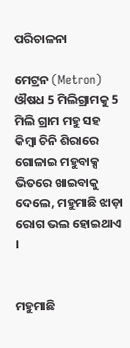ପରିଚାଳନା

ମେଟ୍ରନ (Metron) ଔଷଧ 5 ମିଲିଗ୍ରାମକୁ 5 ମିଲି ଗ୍ରାମ ମହୁ ସହ କିମ୍ବା ଚିନି ଶିରାରେ ଗୋଳାଇ ମହୁବାକ୍ସ ଭିତରେ ଖାଇବାକୁ ଦେଲେ, ମହୁମାଛି ଝାଡ଼ା ରୋଗ ଭଲ ହୋଇଥାଏ ।


ମହୁମାଛି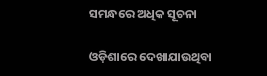ସମନ୍ଧରେ ଅଧିକ ସୂଚନା

ଓଡ଼ିଶାରେ ଦେଖାଯାଉଥିବା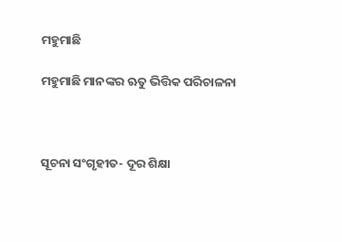ମହୁମାଛି

ମହୁମାଛି ମାନଙ୍କର ଋତୁ ଭିତ୍ତିକ ପରିଚାଳନା



ସୂଚନା ସଂଗୃହୀତ- ଦୂର ଶିକ୍ଷା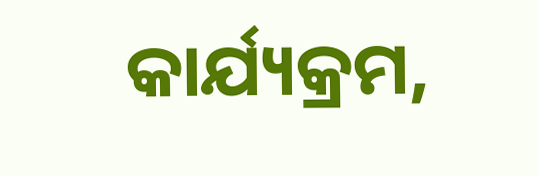କାର୍ଯ୍ୟକ୍ରମ,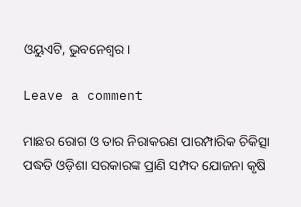ଓୟୁଏଟି, ଭୁବନେଶ୍ୱର ।

Leave a comment

ମାଛର ରୋଗ ଓ ତାର ନିରାକରଣ ପାରମ୍ପାରିକ ଚିକିତ୍ସା ପଦ୍ଧତି ଓଡ଼ିଶା ସରକାରଙ୍କ ପ୍ରାଣି ସମ୍ପଦ ଯୋଜନା କୃଷି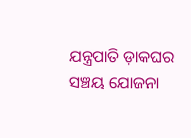ଯନ୍ତ୍ରପାତି ଡ଼ାକଘର ସଞ୍ଚୟ ଯୋଜନା